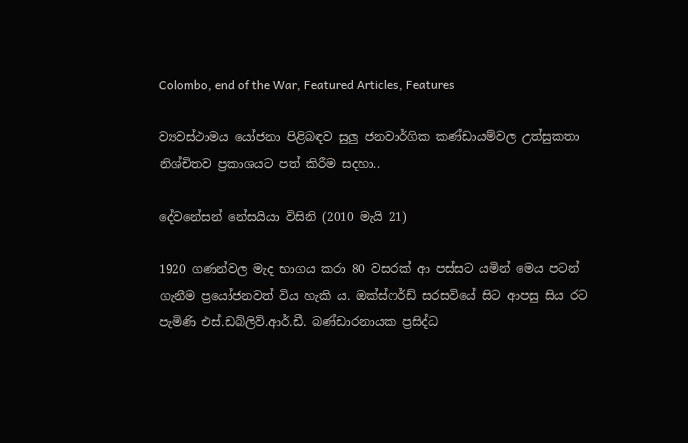Colombo, end of the War, Featured Articles, Features

ව්‍යවස්ථාමය යෝජනා පිළිබඳව සුලු ජනවාර්ගික කණ්ඩායම්වල උත්සුකතා නිශ්චිතව ප්‍රකාශයට පත් කිරීම සදහා..

දේවනේසන් නේසයියා විසිනි (2010 මැයි 21)

1920 ගණන්වල මැද භාගය කරා 80 වසරක් ආ පස්සට යමින් මෙය පටන් ගැනීම ප්‍රයෝජනවත් විය හැකි ය. ඔක්ස්ෆර්ඩ් සරසවියේ සිට ආපසු සිය රට පැමිණි එස්.ඩබ්ලිව්.ආර්.ඩී. බණ්ඩාරනායක ප්‍රසිද්ධ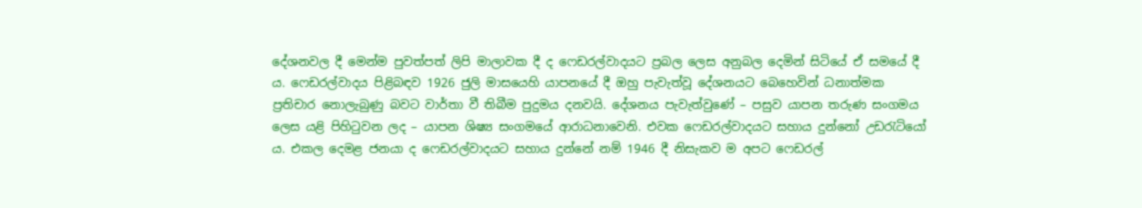දේශනවල දී මෙන්ම පුවත්පත් ලිපි මාලාවක දී ද ෆෙඩරල්වාදයට ප්‍රබල ලෙස අනුබල දෙමින් සිටියේ ඒ සමයේ දී ය. ෆෙඩරල්වාදය පිළිබඳව 1926 ජුලි මාසයෙහි යාපනයේ දී ඔහු පැවැත්වූ දේශනයට බෙහෙවින් ධනාත්මක ප්‍රතිචාර නොලැබුණු බවට වාර්තා වී තිබීම පුදුමය දනවයි. දේශනය පැවැත්වුණේ – පසුව යාපන තරුණ සංගමය ලෙස යළි පිහිටුවන ලද – යාපන ශිෂ්‍ය සංගමයේ ආරාධනාවෙනි. එවක ෆෙඩරල්වාදයට සහාය දුන්නෝ උඩරැටියෝ ය. එකල දෙමළ ජනයා ද ෆෙඩරල්වාදයට සහාය දුන්නේ නම් 1946 දී නිසැකව ම අපට ෆෙඩරල්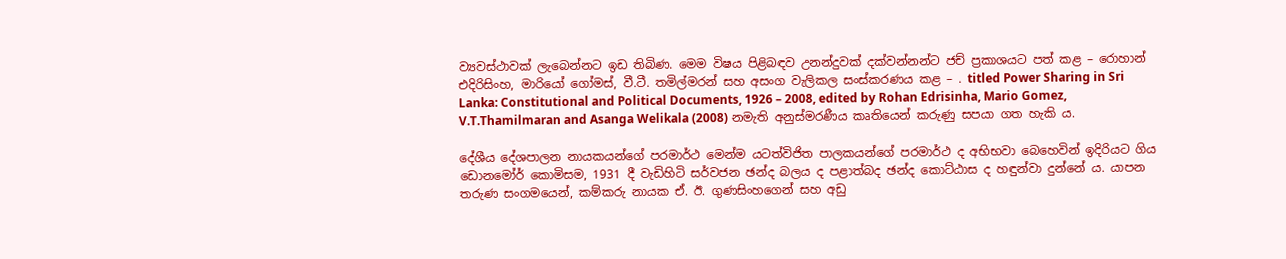ව්‍යවස්ථාවක් ලැබෙන්නට ඉඩ තිබිණ. මෙම විෂය පිළිබඳව උනන්දුවක් දක්වන්නන්ට ජච් ප්‍රකාශයට පත් කළ – රොහාන් එදිරිසිංහ, මාරියෝ ගෝමස්, වී.ටී. තමිල්මරන් සහ අසංග වැලිකල සංස්කරණය කළ – . titled Power Sharing in Sri Lanka: Constitutional and Political Documents, 1926 – 2008, edited by Rohan Edrisinha, Mario Gomez, V.T.Thamilmaran and Asanga Welikala (2008) නමැති අනුස්මරණීය කෘතියෙන් කරුණු සපයා ගත හැකි ය.

දේශීය දේශපාලන නායකයන්ගේ පරමාර්ථ මෙන්ම යටත්විජිත පාලකයන්ගේ පරමාර්ථ ද අභිභවා බෙහෙවින් ඉදිරියට ගිය ඩොනමෝර් කොමිසම, 1931 දී වැඩිහිටි සර්වජන ඡන්ද බලය ද පළාත්බද ඡන්ද කොට්ඨාස ද හඳුන්වා දුන්නේ ය. යාපන තරුණ සංගමයෙන්, කම්කරු නායක ඒ. ඊ. ගුණසිංහගෙන් සහ අඩු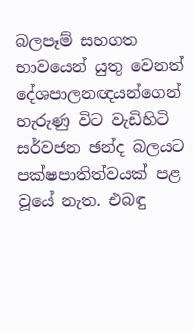බලපෑම් සහගත භාවයෙන් යුතු වෙනත් දේශපාලනඥයන්ගෙන් හැරුණු විට වැඩිහිටි සර්වජන ඡන්ද බලයට පක්ෂපාතිත්වයක් පළ වූයේ නැත. එබඳු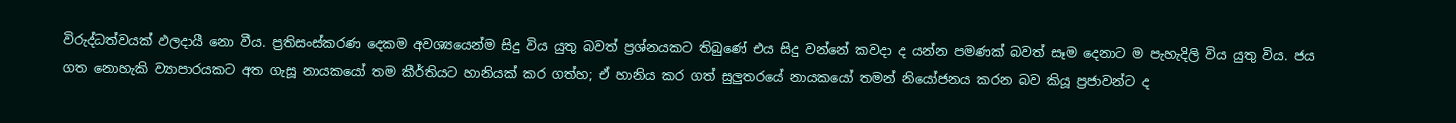විරුද්ධත්වයක් ඵලදායී නො වීය. ප්‍රතිසංස්කරණ දෙකම අවශ්‍යයෙන්ම සිදු විය යුතු බවත් ප්‍රශ්නයකට තිබුණේ එය සිදු වන්නේ කවදා ද යන්න පමණක් බවත් සෑම දෙනාට ම පැහැදිලි විය යුතු විය. ජය ගත නොහැකි ව්‍යාපාරයකට අත ගැසූ නායකයෝ තම කීර්තියට හානියක් කර ගත්හ; ඒ හානිය කර ගත් සුලුතරයේ නායකයෝ තමන් නියෝජනය කරන බව කියූ ප්‍රජාවන්ට ද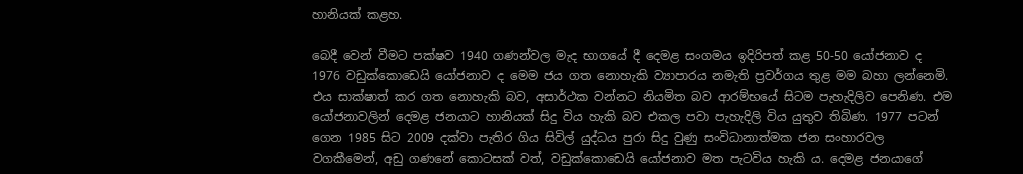හානියක් කළහ.

බෙදී වෙන් වීමට පක්ෂව 1940 ගණන්වල මැද භාගයේ දී දෙමළ සංගමය ඉදිරිපත් කළ 50-50 යෝජනාව ද 1976 වඩුක්කොඩෙයි යෝජනාව ද මෙම ජය ගත නොහැකි ව්‍යාපාරය නමැති ප්‍රවර්ගය තුළ මම බහා ලන්නෙමි. එය සාක්ෂාත් කර ගත නොහැකි බව, අසාර්ථක වන්නට නියමිත බව ආරම්භයේ සිටම පැහැදිලිව පෙනිණ. එම යෝජනාවලින් දෙමළ ජනයාට හානියක් සිදු විය හැකි බව එකල පවා පැහැදිලි විය යුතුව තිබිණ. 1977 පටන් ගෙන 1985 සිට 2009 දක්වා පැතිර ගිය සිවිල් යුද්ධය පුරා සිදු වුණු සංවිධානාත්මක ජන සංහාරවල වගකීමෙන්, අඩු ගණනේ කොටසක් වත්, වඩුක්කොඩෙයි යෝජනාව මත පැටවිය හැකි ය. දෙමළ ජනයාගේ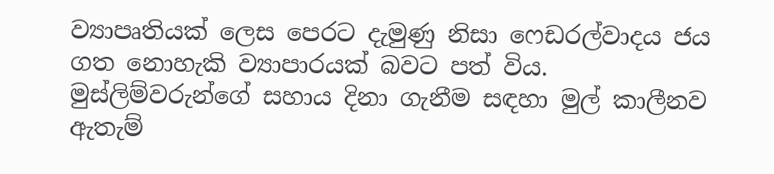ව්‍යාපෘතියක් ලෙස පෙරට දැමුණු නිසා ෆෙඩරල්වාදය ජය ගත නොහැකි ව්‍යාපාරයක් බවට පත් විය. මුස්ලිම්වරුන්ගේ සහාය දිනා ගැනීම සඳහා මුල් කාලීනව ඇතැම්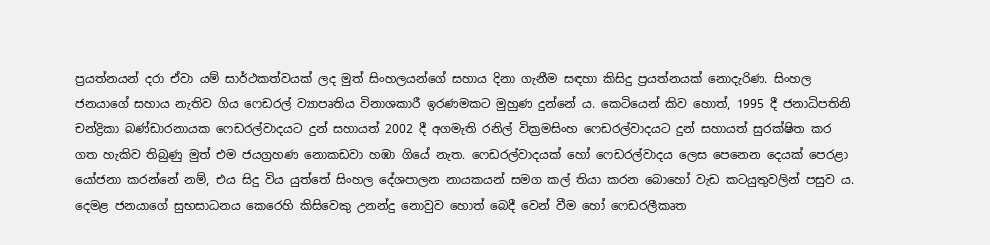ප්‍රයත්නයන් දරා ඒවා යම් සාර්ථකත්වයක් ලද මුත් සිංහලයන්ගේ සහාය දිනා ගැනීම සඳහා කිසිදු ප්‍රයත්නයක් නොදැරිණ. සිංහල ජනයාගේ සහාය නැතිව ගිය ෆෙඩරල් ව්‍යාපෘතිය විනාශකාරී ඉරණමකට මුහුණ දුන්නේ ය. කෙටියෙන් කිව හොත්, 1995 දී ජනාධිපතිනි චන්ද්‍රිකා බණ්ඩාරනායක ෆෙඩරල්වාදයට දුන් සහායත් 2002 දී අගමැති රනිල් වික්‍රමසිංහ ෆෙඩරල්වාදයට දුන් සහායත් සුරක්ෂිත කර ගත හැකිව තිබුණු මුත් එම ජයග්‍රහණ නොකඩවා හඹා ගියේ නැත. ෆෙඩරල්වාදයක් හෝ ෆෙඩරල්වාදය ලෙස පෙනෙන දෙයක් පෙරළා යෝජනා කරන්නේ නම්, එය සිදු විය යුත්තේ සිංහල දේශපාලන නායකයන් සමග කල් තියා කරන බොහෝ වැඩ කටයුතුවලින් පසුව ය. දෙමළ ජනයාගේ සුභසාධනය කෙරෙහි කිසිවෙකු උනන්දු නොවුව හොත් බෙදී වෙන් වීම හෝ ෆෙඩරලීකෘත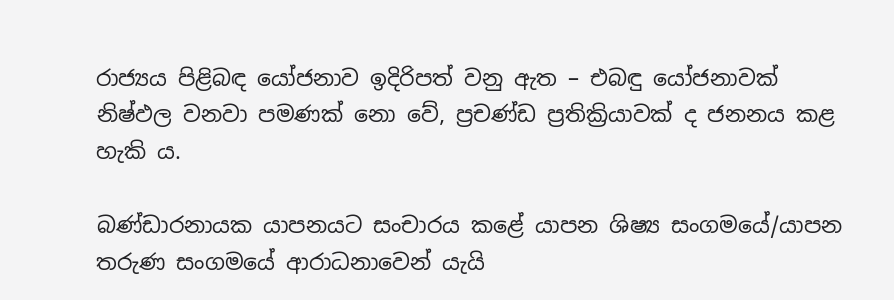රාජ්‍යය පිළිබඳ යෝජනාව ඉදිරිපත් වනු ඇත – එබඳු යෝජනාවක් නිෂ්ඵල වනවා පමණක් නො වේ, ප්‍රචණ්ඩ ප්‍රතික්‍රියාවක් ද ජනනය කළ හැකි ය.

බණ්ඩාරනායක යාපනයට සංචාරය කළේ යාපන ශිෂ්‍ය සංගමයේ/යාපන තරුණ සංගමයේ ආරාධනාවෙන් යැයි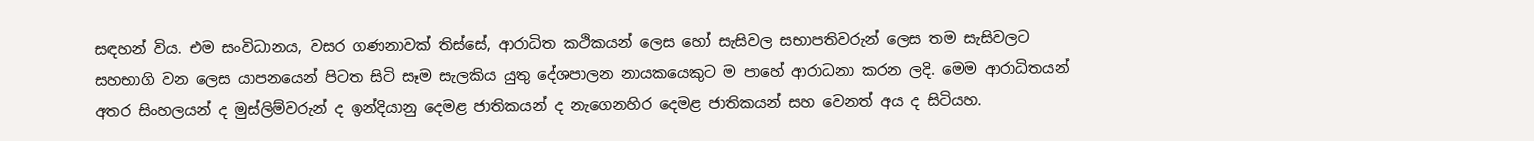සඳහන් විය. එම සංවිධානය, වසර ගණනාවක් තිස්සේ, ආරාධිත කථිකයන් ලෙස හෝ සැසිවල සභාපතිවරුන් ලෙස තම සැසිවලට සහභාගි වන ලෙස යාපනයෙන් පිටත සිටි සෑම සැලකිය යුතු දේශපාලන නායකයෙකුට ම පාහේ ආරාධනා කරන ලදි. මෙම ආරාධිතයන් අතර සිංහලයන් ද මුස්ලිම්වරුන් ද ඉන්දියානු දෙමළ ජාතිකයන් ද නැගෙනහිර දෙමළ ජාතිකයන් සහ වෙනත් අය ද සිටියහ.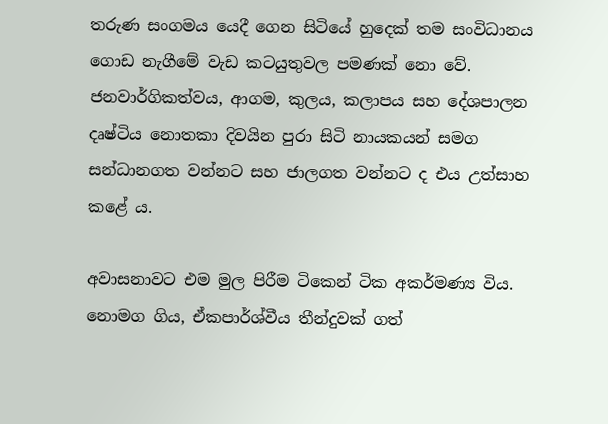තරුණ සංගමය යෙදී ගෙන සිටියේ හුදෙක් තම සංවිධානය ගොඩ නැගීමේ වැඩ කටයුතුවල පමණක් නො වේ. ජනවාර්ගිකත්වය, ආගම, කුලය, කලාපය සහ දේශපාලන දෘෂ්ටිය නොතකා දිවයින පුරා සිටි නායකයන් සමග සන්ධානගත වන්නට සහ ජාලගත වන්නට ද එය උත්සාහ කළේ ය.

අවාසනාවට එම මුල පිරීම ටිකෙන් ටික අකර්මණ්‍ය විය. නොමග ගිය, ඒකපාර්ශ්වීය තීන්දුවක් ගත්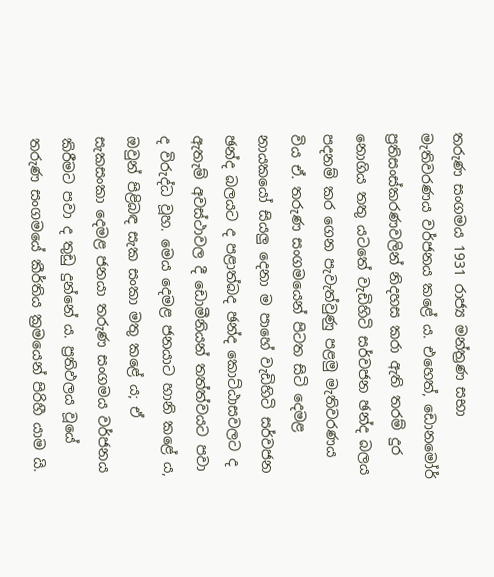තරුණ සංගමය 1931 රාජ්‍ය මන්ත්‍රණ සභා මැතිවරණය වර්ජනය කළේ ය. එහෙත්, ඩොනමෝර් ප්‍රතිසංස්කරණවලින් නිදහස කරා ඇති තරම් දුර නොගිය තතු යටතේ වැඩිහිටි සර්වජන ඡන්ද බලය පදනම් කර ගෙන පැවැත්වුණු පළමු මැතිවරණය විය ඒ. තරුණ සංගමයෙන් පිටත සිටි දෙමළ නායකයෝ සියලු දෙනා ම පාහේ වැඩිහිටි සර්වජන ඡන්ද බලයට ද පළාත්බද ඡන්ද කොට්ඨාසවලට ද ඇතැම් අවස්ථාවල දී ඩොමීනියන් තත්ත්වයට පවා ද විරුද්ධ වූහ. මෙය දෙමළ ජනයාට හානි කළේ ය, ඔවුන් පිළිබඳ සැක සංකා මතු කළේ ය; ඒ සැකසංකා දෙමළ ජනයා තරුණ සංගමය වර්ජනය කිරීමට පවා ද තුඩු දුන්නේ ය. ප්‍රතිඵලය වූයේ තරුණ සංගමයේ කීර්තිය ක්‍රමයෙන් පිරිහී යාම යි.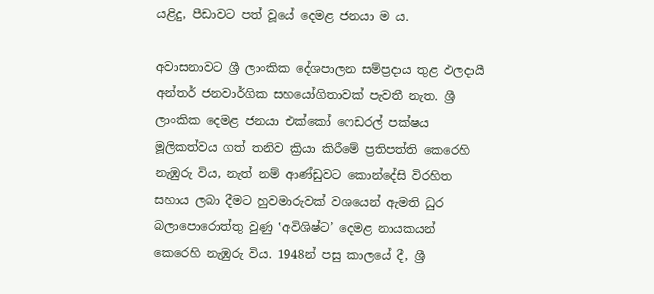යළිදු, පීඩාවට පත් වූයේ දෙමළ ජනයා ම ය.

අවාසනාවට ශ්‍රී ලාංකික දේශපාලන සම්ප්‍රදාය තුළ ඵලදායී අන්තර් ජනවාර්ගික සහයෝගිතාවක් පැවතී නැත. ශ්‍රී ලාංකික දෙමළ ජනයා එක්කෝ ෆෙඩරල් පක්ෂය මූලිකත්වය ගත් තනිව ක්‍රියා කිරීමේ ප්‍රතිපත්ති කෙරෙහි නැඹුරු විය, නැත් නම් ආණ්ඩුවට කොන්දේසි විරහිත සහාය ලබා දීමට හුවමාරුවක් වශයෙන් ඇමති ධුර බලාපොරොත්තු වුණු ‛අවිශිෂ්ට’ දෙමළ නායකයන් කෙරෙහි නැඹුරු විය. 1948න් පසු කාලයේ දී, ශ්‍රී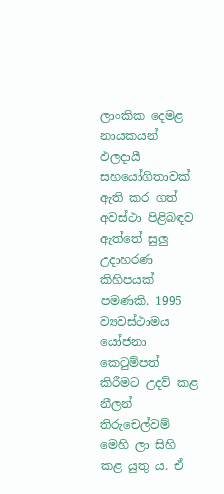ලාංකික දෙමළ නායකයන් ඵලදායී සහයෝගිතාවක් ඇති කර ගත් අවස්ථා පිළිබඳව ඇත්තේ සුලු උදාහරණ කිහිපයක් පමණකි. 1995 ව්‍යවස්ථාමය යෝජනා කෙටුම්පත් කිරීමට උදව් කළ නීලන් තිරුචෙල්වම් මෙහි ලා සිහි කළ යුතු ය. ඒ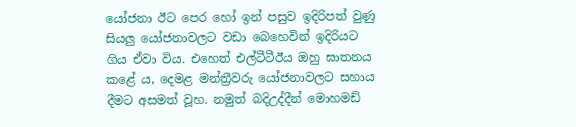යෝජනා ඊට පෙර හෝ ඉන් පසුව ඉදිරිපත් වුණු සියලු යෝජනාවලට වඩා බෙහෙවින් ඉදිරියට ගිය ඒවා විය. එහෙත් එල්ටීටීඊය ඔහු ඝාතනය කළේ ය, දෙමළ මන්ත්‍රීවරු යෝජනාවලට සහාය දීමට අසමත් වූහ. නමුත් බදිඋද්දීන් මොහමඩ්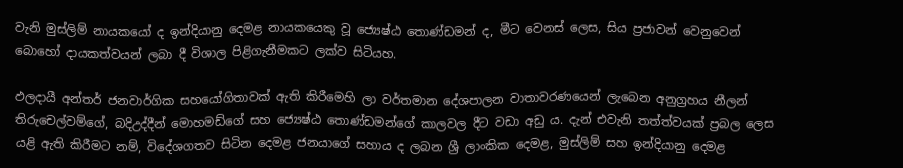වැනි මුස්ලිම් නායකයෝ ද ඉන්දියානු දෙමළ නායකයෙකු වූ ජ්‍යෙෂ්ඨ තොණ්ඩමන් ද, මීට වෙනස් ලෙස, සිය ප්‍රජාවන් වෙනුවෙන් බොහෝ දායකත්වයන් ලබා දී විශාල පිළිගැනීමකට ලක්ව සිටියහ.

ඵලදායී අන්තර් ජනවාර්ගික සහයෝගිතාවක් ඇති කිරීමෙහි ලා වර්තමාන දේශපාලන වාතාවරණයෙන් ලැබෙන අනුග්‍රහය නීලන් තිරුචෙල්වම්ගේ, බදිඋද්දීන් මොහමඩ්ගේ සහ ජ්‍යෙෂ්ඨ තොණ්ඩමන්ගේ කාලවල දීට වඩා අඩු ය. දැන් එවැනි තත්ත්වයක් ප්‍රබල ලෙස යළි ඇති කිරීමට නම්, විදේශගතව සිටින දෙමළ ජනයාගේ සහාය ද ලබන ශ්‍රී ලාංකික දෙමළ, මුස්ලිම් සහ ඉන්දියානු දෙමළ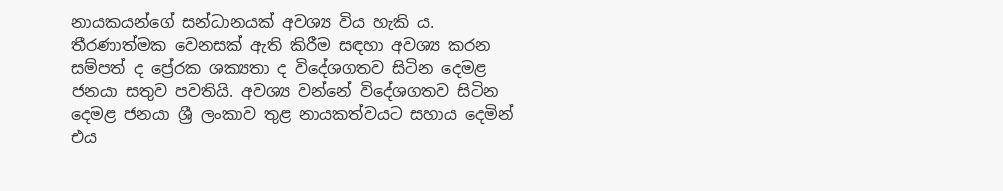නායකයන්ගේ සන්ධානයක් අවශ්‍ය විය හැකි ය. තීරණාත්මක වෙනසක් ඇති කිරීම සඳහා අවශ්‍ය කරන සම්පත් ද ප්‍රේරක ශක්‍යතා ද විදේශගතව සිටින දෙමළ ජනයා සතුව පවතියි. අවශ්‍ය වන්නේ විදේශගතව සිටින දෙමළ ජනයා ශ්‍රී ලංකාව තුළ නායකත්වයට සහාය දෙමින් එය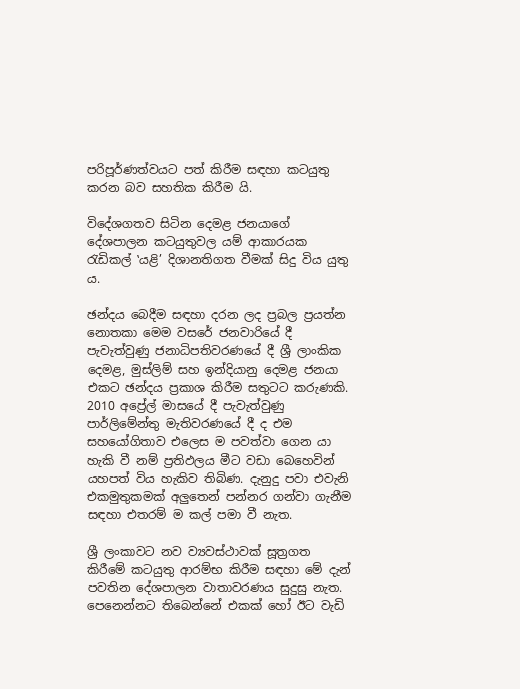පරිපූර්ණත්වයට පත් කිරීම සඳහා කටයුතු කරන බව සහතික කිරීම යි.

විදේශගතව සිටින දෙමළ ජනයාගේ දේශපාලන කටයුතුවල යම් ආකාරයක රැඩිකල් ‛යළි’ දිශානතිගත වීමක් සිදු විය යුතු ය.

ඡන්දය බෙදීම සඳහා දරන ලද ප්‍රබල ප්‍රයත්න නොතකා මෙම වසරේ ජනවාරියේ දී පැවැත්වුණු ජනාධිපතිවරණයේ දී ශ්‍රී ලාංකික දෙමළ, මුස්ලිම් සහ ඉන්දියානු දෙමළ ජනයා එකට ඡන්දය ප්‍රකාශ කිරීම සතුටට කරුණකි. 2010 අප්‍රේල් මාසයේ දී පැවැත්වුණු පාර්ලිමේන්තු මැතිවරණයේ දී ද එම සහයෝගිතාව එලෙස ම පවත්වා ගෙන යා හැකි වී නම් ප්‍රතිඵලය මීට වඩා බෙහෙවින් යහපත් විය හැකිව තිබිණ. දැනුදු පවා එවැනි එකමුතුකමක් අලුතෙන් පන්නර ගන්වා ගැනීම සඳහා එතරම් ම කල් පමා වී නැත.

ශ්‍රී ලංකාවට නව ව්‍යවස්ථාවක් සූත්‍රගත කිරීමේ කටයුතු ආරම්භ කිරීම සඳහා මේ දැන් පවතින දේශපාලන වාතාවරණය සුදුසු නැත. පෙනෙන්නට තිබෙන්නේ එකක් හෝ ඊට වැඩි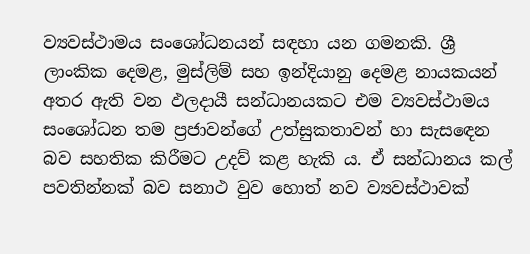ව්‍යවස්ථාමය සංශෝධනයන් සඳහා යන ගමනකි. ශ්‍රී ලාංකික දෙමළ, මුස්ලිම් සහ ඉන්දියානු දෙමළ නායකයන් අතර ඇති වන ඵලදායී සන්ධානයකට එම ව්‍යවස්ථාමය සංශෝධන තම ප්‍රජාවන්ගේ උත්සුකතාවන් හා සැසඳෙන බව සහතික කිරීමට උදව් කළ හැකි ය. ඒ සන්ධානය කල් පවතින්නක් බව සනාථ වුව හොත් නව ව්‍යවස්ථාවක්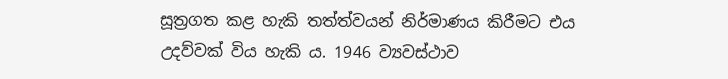සූත්‍රගත කළ හැකි තත්ත්වයන් නිර්මාණය කිරීමට එය උදව්වක් විය හැකි ය. 1946 ව්‍යවස්ථාව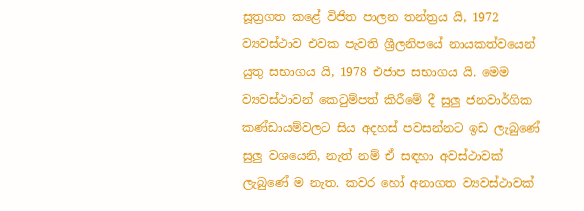සූත්‍රගත කළේ විජිත පාලන තන්ත්‍රය යි, 1972 ව්‍යවස්ථාව එවක පැවති ශ්‍රීලනිපයේ නායකත්වයෙන් යුතු සභාගය යි, 1978 එජාප සභාගය යි. මෙම ව්‍යවස්ථාවන් කෙටුම්පත් කිරීමේ දී සුලු ජනවාර්ගික කණ්ඩායම්වලට සිය අදහස් පවසන්නට ඉඩ ලැබුණේ සුලු වශයෙනි, නැත් නම් ඒ සඳහා අවස්ථාවක් ලැබුණේ ම නැත. කවර හෝ අනාගත ව්‍යවස්ථාවක්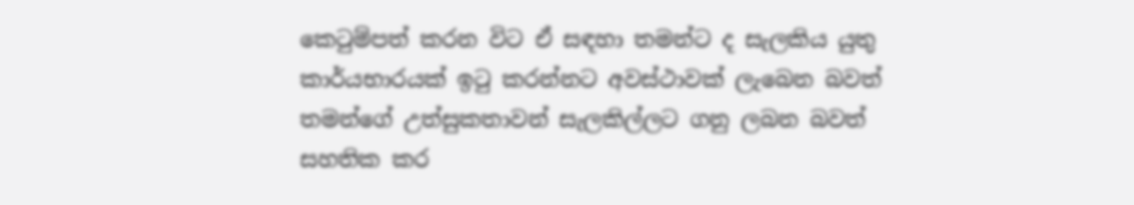කෙටුම්පත් කරන විට ඒ සඳහා තමන්ට ද සැලකිය යුතු කාර්යභාරයක් ඉටු කරන්නට අවස්ථාවක් ලැබෙන බවත් තමන්ගේ උත්සුකතාවන් සැලකිල්ලට ගනු ලබන බවත් සහතික කර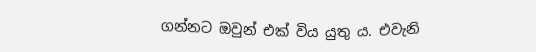ගන්නට ඔවුන් එක් විය යුතු ය. එවැනි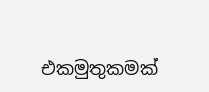එකමුතුකමක්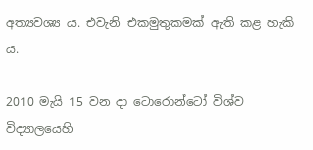අත්‍යවශ්‍ය ය. එවැනි එකමුතුකමක් ඇති කළ හැකි ය.

2010 මැයි 15 වන දා ටොරොන්ටෝ විශ්ව විද්‍යාලයෙහි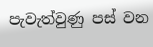පැවැත්වුණු පස් වන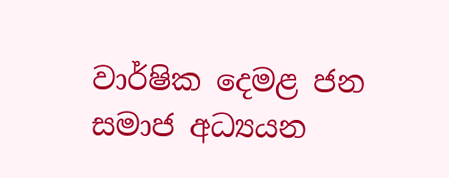වාර්ෂික දෙමළ ජන සමාජ අධ්‍යයන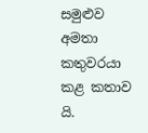සමුළුව අමතා කතුවරයා කළ කතාව යි.